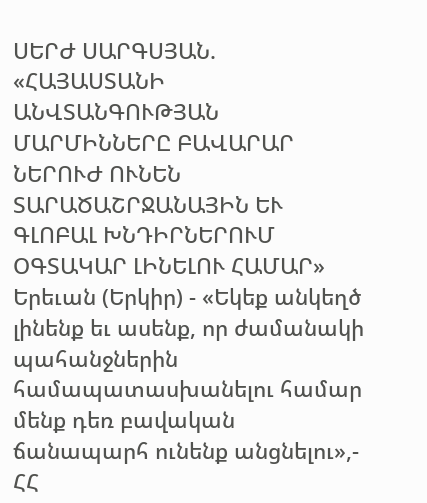ՍԵՐԺ ՍԱՐԳՍՅԱՆ. «ՀԱՅԱՍՏԱՆԻ ԱՆՎՏԱՆԳՈՒԹՅԱՆ ՄԱՐՄԻՆՆԵՐԸ ԲԱՎԱՐԱՐ ՆԵՐՈՒԺ ՈՒՆԵՆ ՏԱՐԱԾԱՇՐՋԱՆԱՅԻՆ ԵՒ ԳԼՈԲԱԼ ԽՆԴԻՐՆԵՐՈՒՄ ՕԳՏԱԿԱՐ ԼԻՆԵԼՈՒ ՀԱՄԱՐ»
Երեւան (Երկիր) - «Եկեք անկեղծ լինենք եւ ասենք, որ ժամանակի պահանջներին համապատասխանելու համար մենք դեռ բավական ճանապարհ ունենք անցնելու»,- ՀՀ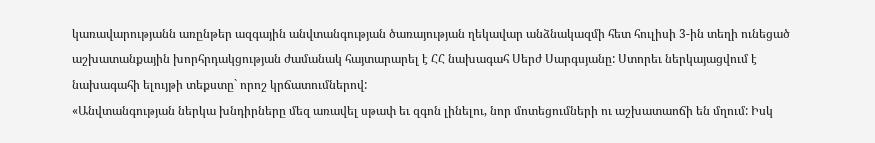կառավարությանն առընթեր ազգային անվտանգության ծառայության ղեկավար անձնակազմի հետ հուլիսի 3-ին տեղի ունեցած աշխատանքային խորհրդակցության ժամանակ հայտարարել է ՀՀ նախագահ Սերժ Սարգսյանը: Ստորեւ ներկայացվում է նախագահի ելույթի տեքստը` որոշ կրճատումներով:
«Անվտանգության ներկա խնդիրները մեզ առավել սթափ եւ զգոն լինելու, նոր մոտեցումների ու աշխատաոճի են մղում: Իսկ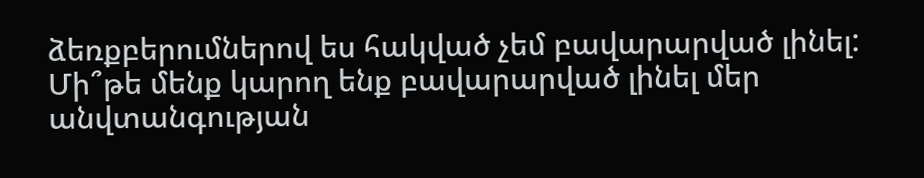ձեռքբերումներով ես հակված չեմ բավարարված լինել: Մի՞թե մենք կարող ենք բավարարված լինել մեր անվտանգության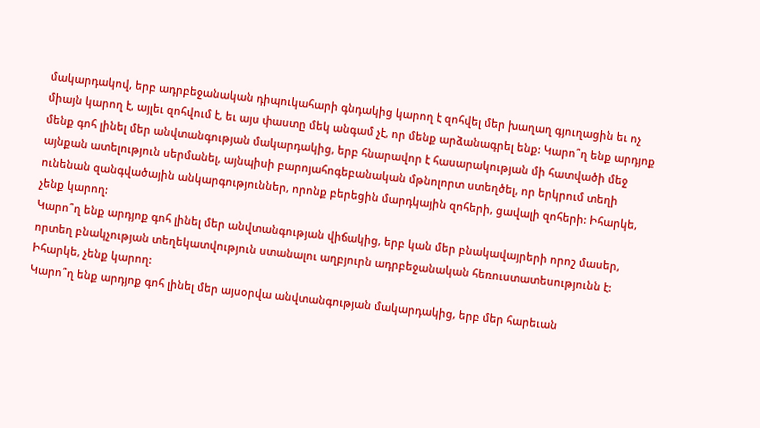մակարդակով, երբ ադրբեջանական դիպուկահարի գնդակից կարող է զոհվել մեր խաղաղ գյուղացին եւ ոչ միայն կարող է, այլեւ զոհվում է, եւ այս փաստը մեկ անգամ չէ, որ մենք արձանագրել ենք: Կարո՞ղ ենք արդյոք մենք գոհ լինել մեր անվտանգության մակարդակից, երբ հնարավոր է հասարակության մի հատվածի մեջ այնքան ատելություն սերմանել, այնպիսի բարոյահոգեբանական մթնոլորտ ստեղծել, որ երկրում տեղի ունենան զանգվածային անկարգություններ, որոնք բերեցին մարդկային զոհերի, ցավալի զոհերի: Իհարկե, չենք կարող:
Կարո՞ղ ենք արդյոք գոհ լինել մեր անվտանգության վիճակից, երբ կան մեր բնակավայրերի որոշ մասեր, որտեղ բնակչության տեղեկատվություն ստանալու աղբյուրն ադրբեջանական հեռուստատեսությունն է: Իհարկե, չենք կարող:
Կարո՞ղ ենք արդյոք գոհ լինել մեր այսօրվա անվտանգության մակարդակից, երբ մեր հարեւան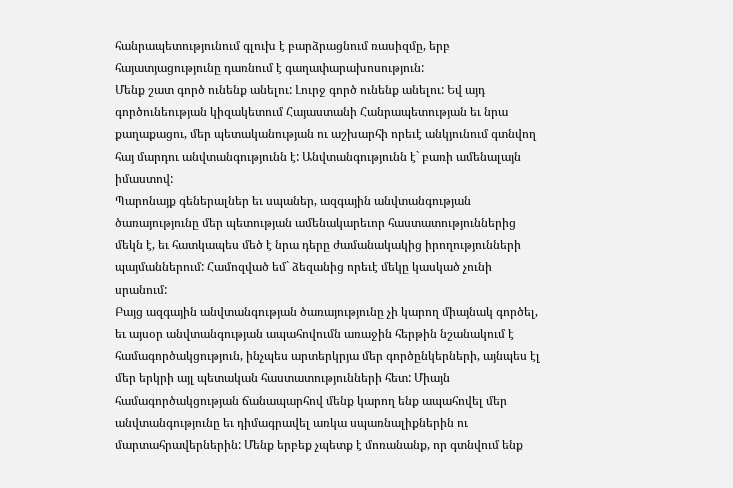հանրապետությունում գլուխ է բարձրացնում ռասիզմը, երբ հայատյացությունը դառնում է գաղափարախոսություն:
Մենք շատ գործ ունենք անելու: Լուրջ գործ ունենք անելու: Եվ այդ գործունեության կիզակետում Հայաստանի Հանրապետության եւ նրա քաղաքացու, մեր պետականության ու աշխարհի որեւէ անկյունում գտնվող հայ մարդու անվտանգությունն է: Անվտանգությունն է` բառի ամենալայն իմաստով:
Պարոնայք գեներալներ եւ սպաներ, ազգային անվտանգության ծառայությունը մեր պետության ամենակարեւոր հաստատություններից մեկն է, եւ հատկապես մեծ է նրա դերը ժամանակակից իրողությունների պայմաններում: Համոզված եմ` ձեզանից որեւէ մեկը կասկած չունի սրանում:
Բայց ազգային անվտանգության ծառայությունը չի կարող միայնակ գործել, եւ այսօր անվտանգության ապահովումն առաջին հերթին նշանակում է համագործակցություն, ինչպես արտերկրյա մեր գործընկերների, այնպես էլ մեր երկրի այլ պետական հաստատությունների հետ: Միայն համագործակցության ճանապարհով մենք կարող ենք ապահովել մեր անվտանգությունը եւ դիմագրավել առկա սպառնալիքներին ու մարտահրավերներին: Մենք երբեք չպետք է մոռանանք, որ գտնվում ենք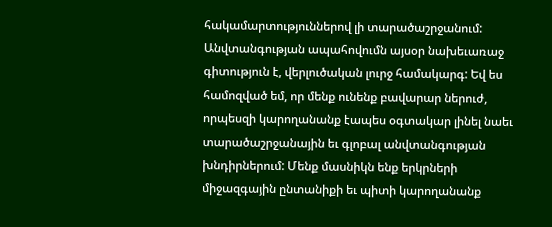հակամարտություններով լի տարածաշրջանում:
Անվտանգության ապահովումն այսօր նախեւառաջ գիտություն է, վերլուծական լուրջ համակարգ: Եվ ես համոզված եմ, որ մենք ունենք բավարար ներուժ, որպեսզի կարողանանք էապես օգտակար լինել նաեւ տարածաշրջանային եւ գլոբալ անվտանգության խնդիրներում: Մենք մասնիկն ենք երկրների միջազգային ընտանիքի եւ պիտի կարողանանք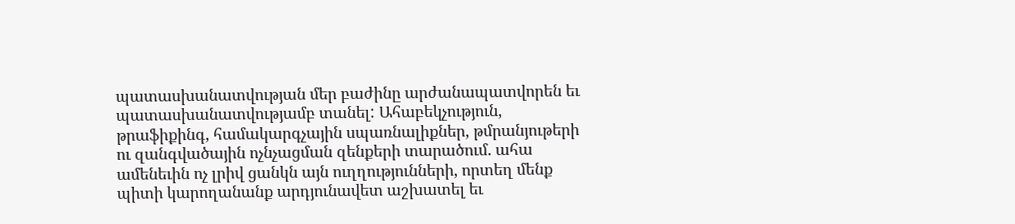պատասխանատվության մեր բաժինը արժանապատվորեն եւ պատասխանատվությամբ տանել: Ահաբեկչություն, թրաֆիքինգ, համակարգչային սպառնալիքներ, թմրանյութերի ու զանգվածային ոչնչացման զենքերի տարածում. ահա ամենեւին ոչ լրիվ ցանկն այն ուղղությունների, որտեղ մենք պիտի կարողանանք արդյունավետ աշխատել եւ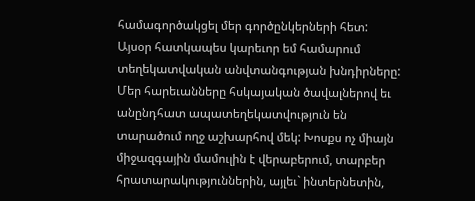համագործակցել մեր գործընկերների հետ:
Այսօր հատկապես կարեւոր եմ համարում տեղեկատվական անվտանգության խնդիրները: Մեր հարեւանները հսկայական ծավալներով եւ անընդհատ ապատեղեկատվություն են տարածում ողջ աշխարհով մեկ: Խոսքս ոչ միայն միջազգային մամուլին է վերաբերում, տարբեր հրատարակություններին, այլեւ` ինտերնետին,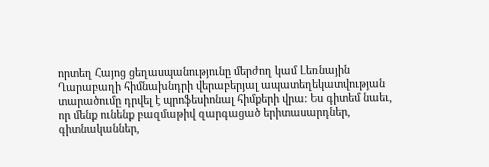որտեղ Հայոց ցեղասպանությունը մերժող կամ Լեռնային Ղարաբաղի հիմնախնդրի վերաբերյալ ապատեղեկատվության տարածումը դրվել է պրոֆեսիոնալ հիմքերի վրա: Ես գիտեմ նաեւ, որ մենք ունենք բազմաթիվ զարգացած երիտասարդներ, գիտնականներ,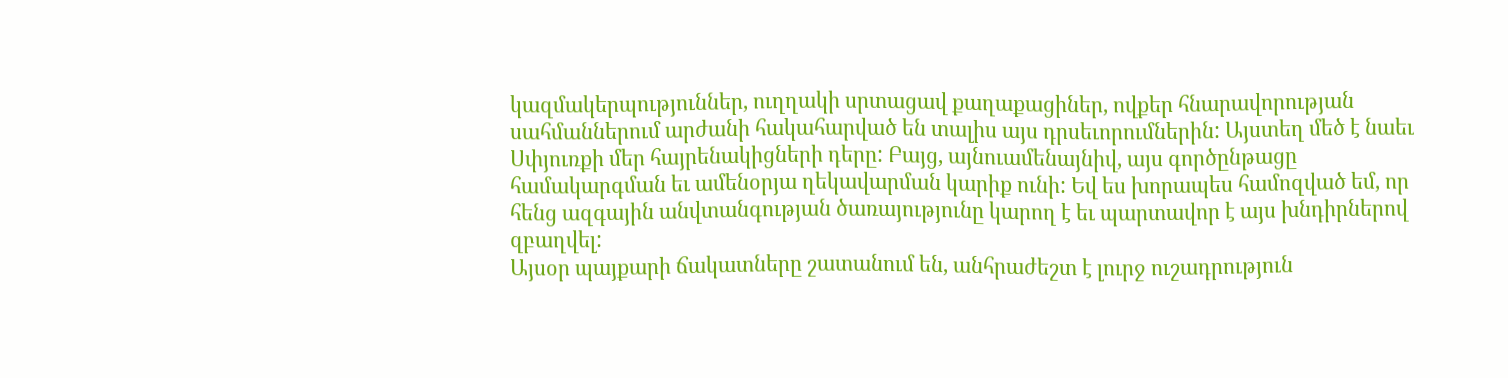կազմակերպություններ, ուղղակի սրտացավ քաղաքացիներ, ովքեր հնարավորության սահմաններում արժանի հակահարված են տալիս այս դրսեւորումներին: Այստեղ մեծ է նաեւ Սփյուռքի մեր հայրենակիցների դերը: Բայց, այնուամենայնիվ, այս գործընթացը համակարգման եւ ամենօրյա ղեկավարման կարիք ունի: Եվ ես խորապես համոզված եմ, որ հենց ազգային անվտանգության ծառայությունը կարող է եւ պարտավոր է այս խնդիրներով զբաղվել:
Այսօր պայքարի ճակատները շատանում են, անհրաժեշտ է լուրջ ուշադրություն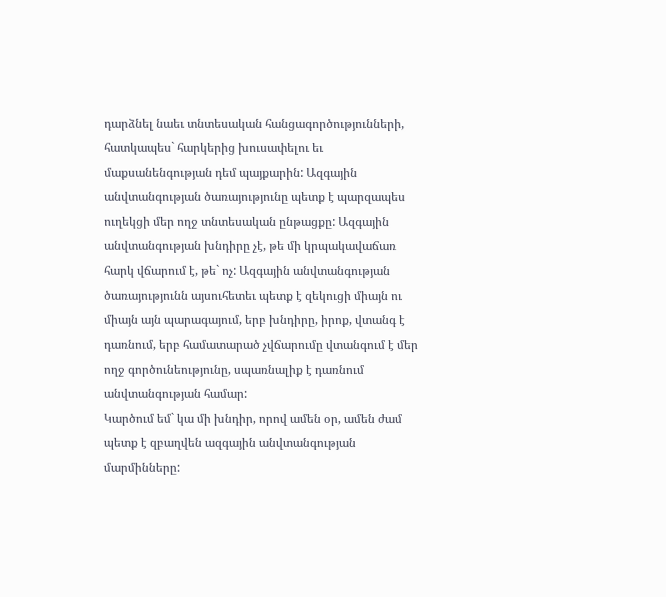դարձնել նաեւ տնտեսական հանցագործությունների, հատկապես` հարկերից խուսափելու եւ մաքսանենգության դեմ պայքարին: Ազգային անվտանգության ծառայությունը պետք է պարզապես ուղեկցի մեր ողջ տնտեսական ընթացքը: Ազգային անվտանգության խնդիրը չէ, թե մի կրպակավաճառ հարկ վճարում է, թե` ոչ: Ազգային անվտանգության ծառայությունն այսուհետեւ պետք է զեկուցի միայն ու միայն այն պարագայում, երբ խնդիրը, իրոք, վտանգ է դառնում, երբ համատարած չվճարումը վտանգում է մեր ողջ գործունեությունը, սպառնալիք է դառնում անվտանգության համար:
Կարծում եմ` կա մի խնդիր, որով ամեն օր, ամեն ժամ պետք է զբաղվեն ազգային անվտանգության մարմինները: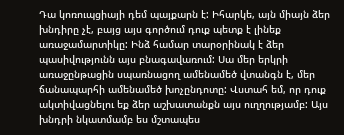Դա կոռուպցիայի դեմ պայքարն է: Իհարկե, այն միայն ձեր խնդիրը չէ, բայց այս գործում դուք պետք է լինեք առաջամարտիկը: Ինձ համար տարօրինակ է ձեր պասիվությունն այս բնագավառում: Սա մեր երկրի առաջընթացին սպառնացող ամենամեծ վտանգն է, մեր ճանապարհի ամենամեծ խոչընդոտը: Վստահ եմ, որ դուք ակտիվացնելու եք ձեր աշխատանքն այս ուղղությամբ: Այս խնդրի նկատմամբ ես մշտապես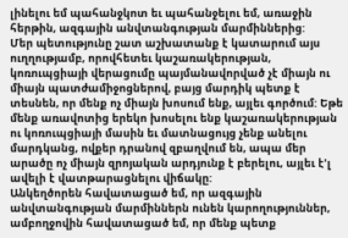լինելու եմ պահանջկոտ եւ պահանջելու եմ, առաջին հերթին, ազգային անվտանգության մարմիններից:
Մեր պետությունը շատ աշխատանք է կատարում այս ուղղությամբ, որովհետեւ կաշառակերության, կոռուպցիայի վերացումը պայմանավորված չէ միայն ու միայն պատժամիջոցներով, բայց մարդիկ պետք է տեսնեն, որ մենք ոչ միայն խոսում ենք, այլեւ գործում: Եթե մենք առավոտից երեկո խոսելու ենք կաշառակերության ու կոռուպցիայի մասին եւ մատնացույց չենք անելու մարդկանց, ովքեր դրանով զբաղվում են, ապա մեր արածը ոչ միայն զրոյական արդյունք է բերելու, այլեւ է'լ ավելի է վատթարացնելու վիճակը:
Անկեղծորեն հավատացած եմ, որ ազգային անվտանգության մարմիններն ունեն կարողություններ, ամբողջովին հավատացած եմ, որ մենք պետք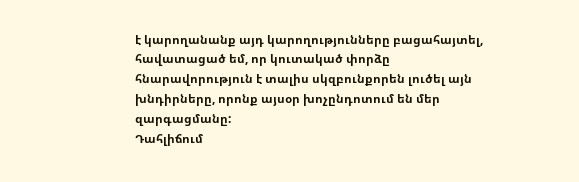է կարողանանք այդ կարողությունները բացահայտել, հավատացած եմ, որ կուտակած փորձը հնարավորություն է տալիս սկզբունքորեն լուծել այն խնդիրները, որոնք այսօր խոչընդոտում են մեր զարգացմանը:
Դահլիճում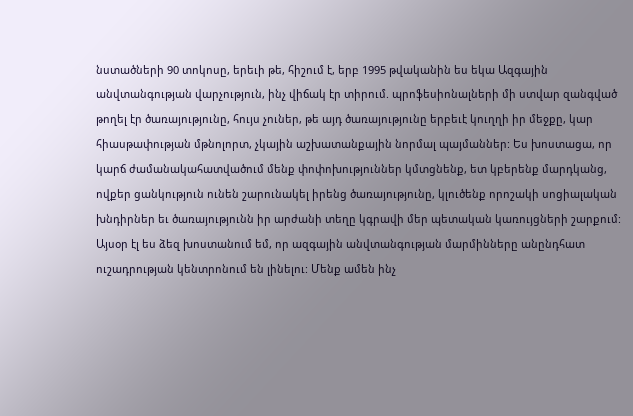նստածների 90 տոկոսը, երեւի թե, հիշում է, երբ 1995 թվականին ես եկա Ազգային անվտանգության վարչություն, ինչ վիճակ էր տիրում. պրոֆեսիոնալների մի ստվար զանգված թողել էր ծառայությունը, հույս չուներ, թե այդ ծառայությունը երբեւէ կուղղի իր մեջքը, կար հիասթափության մթնոլորտ, չկային աշխատանքային նորմալ պայմաններ: Ես խոստացա, որ կարճ ժամանակահատվածում մենք փոփոխություններ կմտցնենք, ետ կբերենք մարդկանց, ովքեր ցանկություն ունեն շարունակել իրենց ծառայությունը, կլուծենք որոշակի սոցիալական խնդիրներ եւ ծառայությունն իր արժանի տեղը կգրավի մեր պետական կառույցների շարքում:
Այսօր էլ ես ձեզ խոստանում եմ, որ ազգային անվտանգության մարմինները անընդհատ ուշադրության կենտրոնում են լինելու: Մենք ամեն ինչ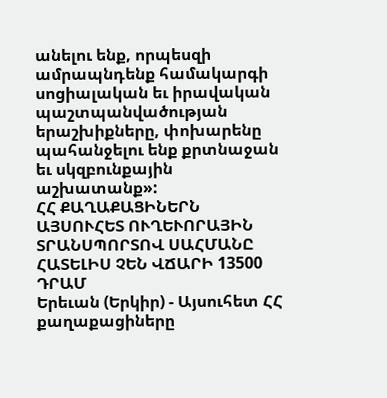անելու ենք, որպեսզի ամրապնդենք համակարգի սոցիալական եւ իրավական պաշտպանվածության երաշխիքները, փոխարենը պահանջելու ենք քրտնաջան եւ սկզբունքային աշխատանք»:
ՀՀ ՔԱՂԱՔԱՑԻՆԵՐՆ ԱՅՍՈՒՀԵՏ ՈՒՂԵՒՈՐԱՅԻՆ ՏՐԱՆՍՊՈՐՏՈՎ ՍԱՀՄԱՆԸ ՀԱՏԵԼԻՍ ՉԵՆ ՎՃԱՐԻ 13500 ԴՐԱՄ
Երեւան (Երկիր) - Այսուհետ ՀՀ քաղաքացիները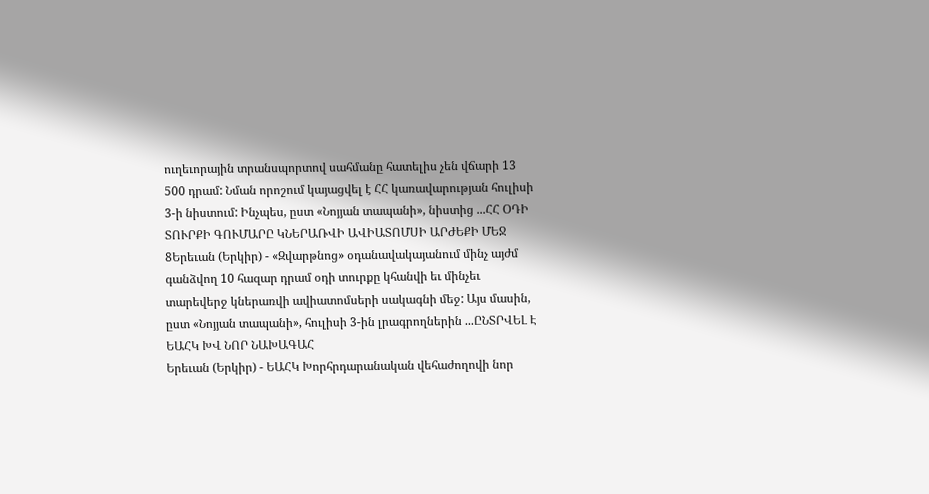ուղեւորային տրանսպորտով սահմանը հատելիս չեն վճարի 13 500 դրամ: Նման որոշում կայացվել է ՀՀ կառավարության հուլիսի 3-ի նիստում: Ինչպես, ըստ «Նոյյան տապանի», նիստից ...ՀՀ ՕԴԻ ՏՈՒՐՔԻ ԳՈՒՄԱՐԸ ԿՆԵՐԱՌՎԻ ԱՎԻԱՏՈՄՍԻ ԱՐԺԵՔԻ ՄԵՋ
8Երեւան (Երկիր) - «Զվարթնոց» օդանավակայանում մինչ այժմ գանձվող 10 հազար դրամ օդի տուրքը կհանվի եւ մինչեւ տարեվերջ կներառվի ավիատոմսերի սակագնի մեջ: Այս մասին, ըստ «Նոյյան տապանի», հուլիսի 3-ին լրագրողներին ...ԸՆՏՐՎԵԼ Է ԵԱՀԿ ԽՎ ՆՈՐ ՆԱԽԱԳԱՀ
Երեւան (Երկիր) - ԵԱՀԿ Խորհրդարանական վեհաժողովի նոր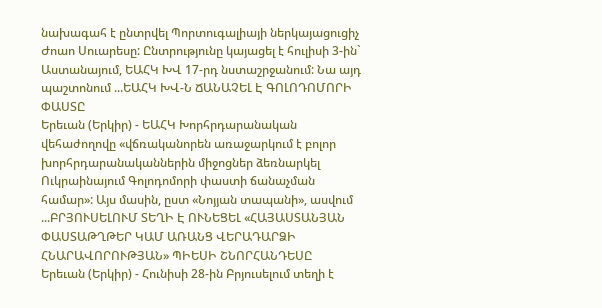նախագահ է ընտրվել Պորտուգալիայի ներկայացուցիչ Ժոաո Սուարեսը: Ընտրությունը կայացել է հուլիսի 3-ին` Աստանայում, ԵԱՀԿ ԽՎ 17-րդ նստաշրջանում: Նա այդ պաշտոնում ...ԵԱՀԿ ԽՎ-Ն ՃԱՆԱՉԵԼ Է ԳՈԼՈԴՈՄՈՐԻ ՓԱՍՏԸ
Երեւան (Երկիր) - ԵԱՀԿ Խորհրդարանական վեհաժողովը «վճռականորեն առաջարկում է բոլոր խորհրդարանականներին միջոցներ ձեռնարկել Ուկրաինայում Գոլոդոմորի փաստի ճանաչման համար»: Այս մասին, ըստ «Նոյյան տապանի», ասվում ...ԲՐՅՈՒՍԵԼՈՒՄ ՏԵՂԻ Է ՈՒՆԵՑԵԼ «ՀԱՅԱՍՏԱՆՅԱՆ ՓԱՍՏԱԹՂԹԵՐ ԿԱՄ ԱՌԱՆՑ ՎԵՐԱԴԱՐՁԻ ՀՆԱՐԱՎՈՐՈՒԹՅԱՆ» ՊԻԵՍԻ ՇՆՈՐՀԱՆԴԵՍԸ
Երեւան (Երկիր) - Հունիսի 28-ին Բրյուսելում տեղի է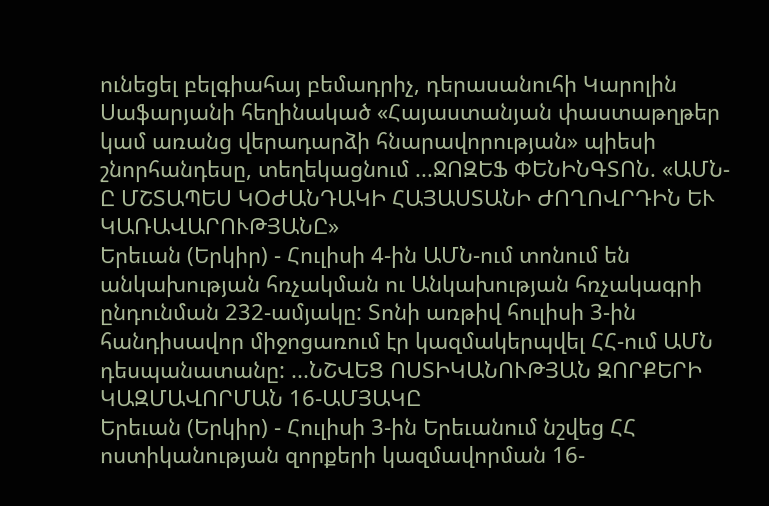ունեցել բելգիահայ բեմադրիչ, դերասանուհի Կարոլին Սաֆարյանի հեղինակած «Հայաստանյան փաստաթղթեր կամ առանց վերադարձի հնարավորության» պիեսի շնորհանդեսը, տեղեկացնում ...ՋՈԶԵՖ ՓԵՆԻՆԳՏՈՆ. «ԱՄՆ-Ը ՄՇՏԱՊԵՍ ԿՕԺԱՆԴԱԿԻ ՀԱՅԱՍՏԱՆԻ ԺՈՂՈՎՐԴԻՆ ԵՒ ԿԱՌԱՎԱՐՈՒԹՅԱՆԸ»
Երեւան (Երկիր) - Հուլիսի 4-ին ԱՄՆ-ում տոնում են անկախության հռչակման ու Անկախության հռչակագրի ընդունման 232-ամյակը: Տոնի առթիվ հուլիսի 3-ին հանդիսավոր միջոցառում էր կազմակերպվել ՀՀ-ում ԱՄՆ դեսպանատանը: ...ՆՇՎԵՑ ՈՍՏԻԿԱՆՈՒԹՅԱՆ ԶՈՐՔԵՐԻ ԿԱԶՄԱՎՈՐՄԱՆ 16-ԱՄՅԱԿԸ
Երեւան (Երկիր) - Հուլիսի 3-ին Երեւանում նշվեց ՀՀ ոստիկանության զորքերի կազմավորման 16-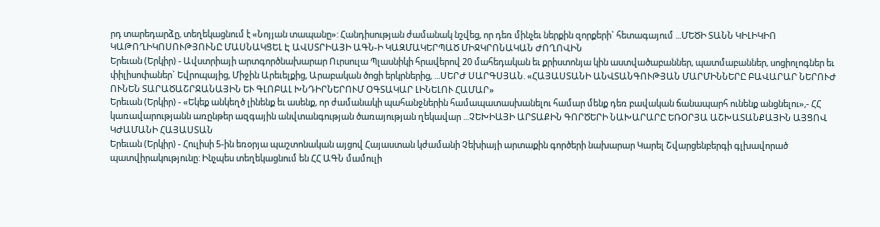րդ տարեդարձը, տեղեկացնում է «Նոյյան տապանը»: Հանդիսության ժամանակ նշվեց, որ դեռ մինչեւ ներքին զորքերի` հետագայում ...ՄԵԾԻ ՏԱՆՆ ԿԻԼԻԿԻՈ ԿԱԹՈՂԻԿՈՍՈՒԹՅՈՒՆԸ ՄԱՍՆԱԿՑԵԼ Է ԱՎՍՏՐԻԱՅԻ ԱԳՆ-Ի ԿԱԶՄԱԿԵՐՊԱԾ ՄԻՋԿՐՈՆԱԿԱՆ ԺՈՂՈՎԻՆ
Երեւան (Երկիր) - Ավստրիայի արտգործնախարար Ուրսուլա Պլասնիկի հրավերով 20 մահեդական եւ քրիստոնյա կին աստվածաբաններ, պատմաբաններ, սոցիոլոգներ եւ փիլիսոփաներ` Եվրոպայից, Միջին Արեւելքից, Արաբական ծոցի երկրներից, ...ՍԵՐԺ ՍԱՐԳՍՅԱՆ. «ՀԱՅԱՍՏԱՆԻ ԱՆՎՏԱՆԳՈՒԹՅԱՆ ՄԱՐՄԻՆՆԵՐԸ ԲԱՎԱՐԱՐ ՆԵՐՈՒԺ ՈՒՆԵՆ ՏԱՐԱԾԱՇՐՋԱՆԱՅԻՆ ԵՒ ԳԼՈԲԱԼ ԽՆԴԻՐՆԵՐՈՒՄ ՕԳՏԱԿԱՐ ԼԻՆԵԼՈՒ ՀԱՄԱՐ»
Երեւան (Երկիր) - «Եկեք անկեղծ լինենք եւ ասենք, որ ժամանակի պահանջներին համապատասխանելու համար մենք դեռ բավական ճանապարհ ունենք անցնելու»,- ՀՀ կառավարությանն առընթեր ազգային անվտանգության ծառայության ղեկավար ...ՉԵԽԻԱՅԻ ԱՐՏԱՔԻՆ ԳՈՐԾԵՐԻ ՆԱԽԱՐԱՐԸ ԵՌՕՐՅԱ ԱՇԽԱՏԱՆՔԱՅԻՆ ԱՅՑՈՎ ԿԺԱՄԱՆԻ ՀԱՅԱՍՏԱՆ
Երեւան (Երկիր) - Հուլիսի 5-ին եռօրյա պաշտոնական այցով Հայաստան կժամանի Չեխիայի արտաքին գործերի նախարար Կարել Շվարցենբերգի գլխավորած պատվիրակությունը: Ինչպես տեղեկացնում են ՀՀ ԱԳՆ մամուլի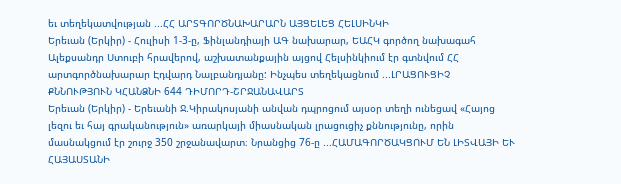եւ տեղեկատվության ...ՀՀ ԱՐՏԳՈՐԾՆԱԽԱՐԱՐՆ ԱՅՑԵԼԵՑ ՀԵԼՍԻՆԿԻ
Երեւան (Երկիր) - Հուլիսի 1-3-ը, Ֆինլանդիայի ԱԳ նախարար, ԵԱՀԿ գործող նախագահ Ալեքսանդր Ստուբի հրավերով, աշխատանքային այցով Հելսինկիում էր գտնվում ՀՀ արտգործնախարար Էդվարդ Նալբանդյանը: Ինչպես տեղեկացնում ...ԼՐԱՑՈՒՑԻՉ ՔՆՆՈՒԹՅՈՒՆ ԿՀԱՆՁՆԻ 644 ԴԻՄՈՐԴ-ՇՐՋԱՆԱՎԱՐՏ
Երեւան (Երկիր) - Երեւանի Ջ.Կիրակոսյանի անվան դպրոցում այսօր տեղի ունեցավ «Հայոց լեզու եւ հայ գրականություն» առարկայի միասնական լրացուցիչ քննությունը, որին մասնակցում էր շուրջ 350 շրջանավարտ։ Նրանցից 76-ը ...ՀԱՄԱԳՈՐԾԱԿՑՈՒՄ ԵՆ ԼԻՏՎԱՅԻ ԵՒ ՀԱՅԱՍՏԱՆԻ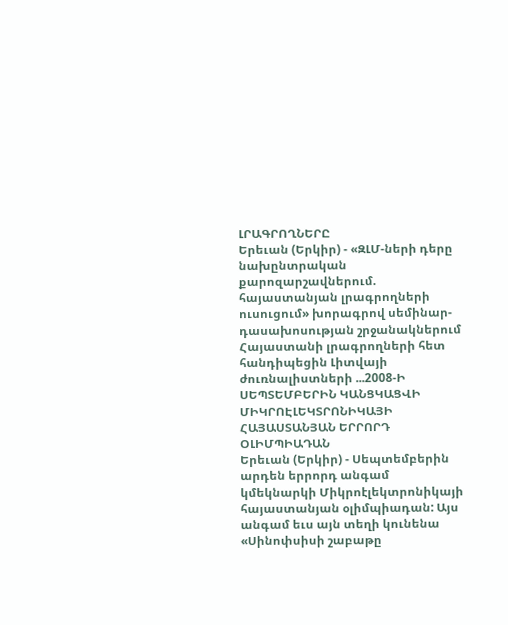ԼՐԱԳՐՈՂՆԵՐԸ
Երեւան (Երկիր) - «ԶԼՄ-ների դերը նախընտրական քարոզարշավներում. հայաստանյան լրագրողների ուսուցում» խորագրով սեմինար-դասախոսության շրջանակներում Հայաստանի լրագրողների հետ հանդիպեցին Լիտվայի ժուռնալիստների ...2008-Ի ՍԵՊՏԵՄԲԵՐԻՆ ԿԱՆՑԿԱՑՎԻ ՄԻԿՐՈԷԼԵԿՏՐՈՆԻԿԱՅԻ ՀԱՅԱՍՏԱՆՅԱՆ ԵՐՐՈՐԴ ՕԼԻՄՊԻԱԴԱՆ
Երեւան (Երկիր) - Սեպտեմբերին արդեն երրորդ անգամ կմեկնարկի Միկրոէլեկտրոնիկայի հայաստանյան օլիմպիադան: Այս անգամ եւս այն տեղի կունենա «Սինոփսիսի շաբաթը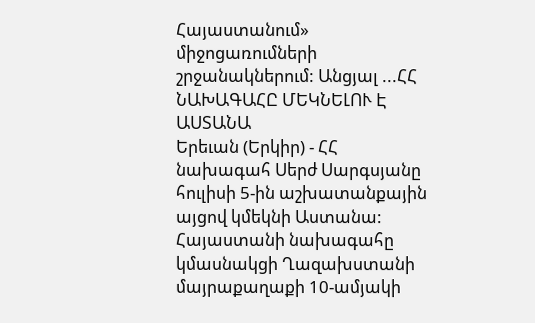Հայաստանում» միջոցառումների շրջանակներում: Անցյալ ...ՀՀ ՆԱԽԱԳԱՀԸ ՄԵԿՆԵԼՈՒ Է ԱՍՏԱՆԱ
Երեւան (Երկիր) - ՀՀ նախագահ Սերժ Սարգսյանը հուլիսի 5-ին աշխատանքային այցով կմեկնի Աստանա: Հայաստանի նախագահը կմասնակցի Ղազախստանի մայրաքաղաքի 10-ամյակի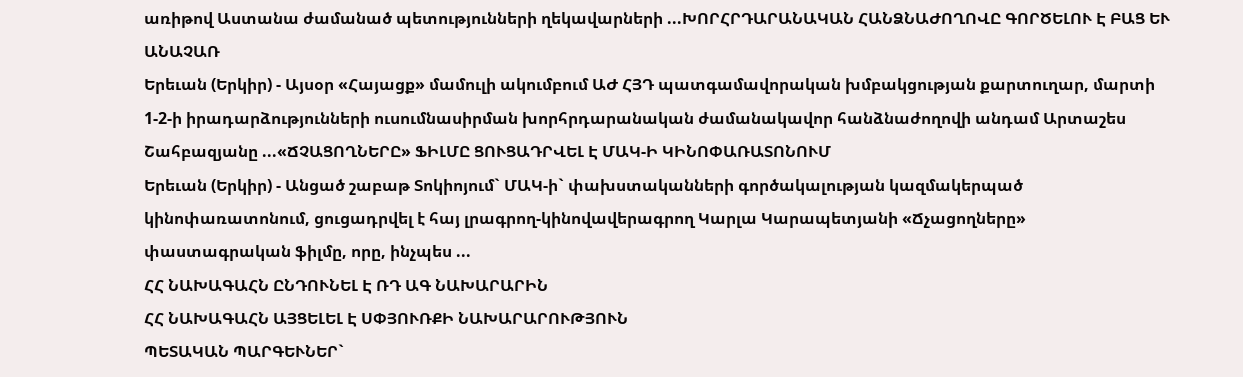առիթով Աստանա ժամանած պետությունների ղեկավարների ...ԽՈՐՀՐԴԱՐԱՆԱԿԱՆ ՀԱՆՁՆԱԺՈՂՈՎԸ ԳՈՐԾԵԼՈՒ Է ԲԱՑ ԵՒ ԱՆԱՉԱՌ
Երեւան (Երկիր) - Այսօր «Հայացք» մամուլի ակումբում ԱԺ ՀՅԴ պատգամավորական խմբակցության քարտուղար, մարտի 1-2-ի իրադարձությունների ուսումնասիրման խորհրդարանական ժամանակավոր հանձնաժողովի անդամ Արտաշես Շահբազյանը ...«ՃՉԱՑՈՂՆԵՐԸ» ՖԻԼՄԸ ՑՈՒՑԱԴՐՎԵԼ Է ՄԱԿ-Ի ԿԻՆՈՓԱՌԱՏՈՆՈՒՄ
Երեւան (Երկիր) - Անցած շաբաթ Տոկիոյում` ՄԱԿ-ի` փախստականների գործակալության կազմակերպած կինոփառատոնում, ցուցադրվել է հայ լրագրող-կինովավերագրող Կարլա Կարապետյանի «Ճչացողները» փաստագրական ֆիլմը, որը, ինչպես ...
ՀՀ ՆԱԽԱԳԱՀՆ ԸՆԴՈՒՆԵԼ Է ՌԴ ԱԳ ՆԱԽԱՐԱՐԻՆ
ՀՀ ՆԱԽԱԳԱՀՆ ԱՅՑԵԼԵԼ Է ՍՓՅՈՒՌՔԻ ՆԱԽԱՐԱՐՈՒԹՅՈՒՆ
ՊԵՏԱԿԱՆ ՊԱՐԳԵՒՆԵՐ`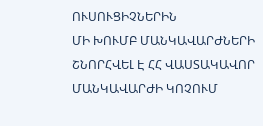ՈՒՍՈՒՑԻՉՆԵՐԻՆ
ՄԻ ԽՈՒՄԲ ՄԱՆԿԱՎԱՐԺՆԵՐԻ ՇՆՈՐՀՎԵԼ Է ՀՀ ՎԱՍՏԱԿԱՎՈՐ ՄԱՆԿԱՎԱՐԺԻ ԿՈՉՈՒՄ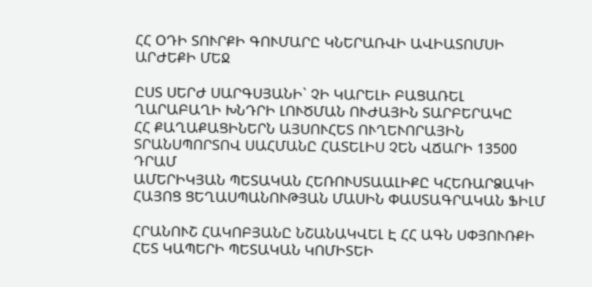ՀՀ ՕԴԻ ՏՈՒՐՔԻ ԳՈՒՄԱՐԸ ԿՆԵՐԱՌՎԻ ԱՎԻԱՏՈՄՍԻ ԱՐԺԵՔԻ ՄԵՋ

ԸՍՏ ՍԵՐԺ ՍԱՐԳՍՅԱՆԻ` ՉԻ ԿԱՐԵԼԻ ԲԱՑԱՌԵԼ ՂԱՐԱԲԱՂԻ ԽՆԴՐԻ ԼՈՒԾՄԱՆ ՈՒԺԱՅԻՆ ՏԱՐԲԵՐԱԿԸ
ՀՀ ՔԱՂԱՔԱՑԻՆԵՐՆ ԱՅՍՈՒՀԵՏ ՈՒՂԵՒՈՐԱՅԻՆ ՏՐԱՆՍՊՈՐՏՈՎ ՍԱՀՄԱՆԸ ՀԱՏԵԼԻՍ ՉԵՆ ՎՃԱՐԻ 13500 ԴՐԱՄ
ԱՄԵՐԻԿՅԱՆ ՊԵՏԱԿԱՆ ՀԵՌՈՒՍՏԱԱԼԻՔԸ ԿՀԵՌԱՐՁԱԿԻ ՀԱՅՈՑ ՑԵՂԱՍՊԱՆՈՒԹՅԱՆ ՄԱՍԻՆ ՓԱՍՏԱԳՐԱԿԱՆ ՖԻԼՄ

ՀՐԱՆՈՒՇ ՀԱԿՈԲՅԱՆԸ ՆՇԱՆԱԿՎԵԼ Է ՀՀ ԱԳՆ ՍՓՅՈՒՌՔԻ ՀԵՏ ԿԱՊԵՐԻ ՊԵՏԱԿԱՆ ԿՈՄԻՏԵԻ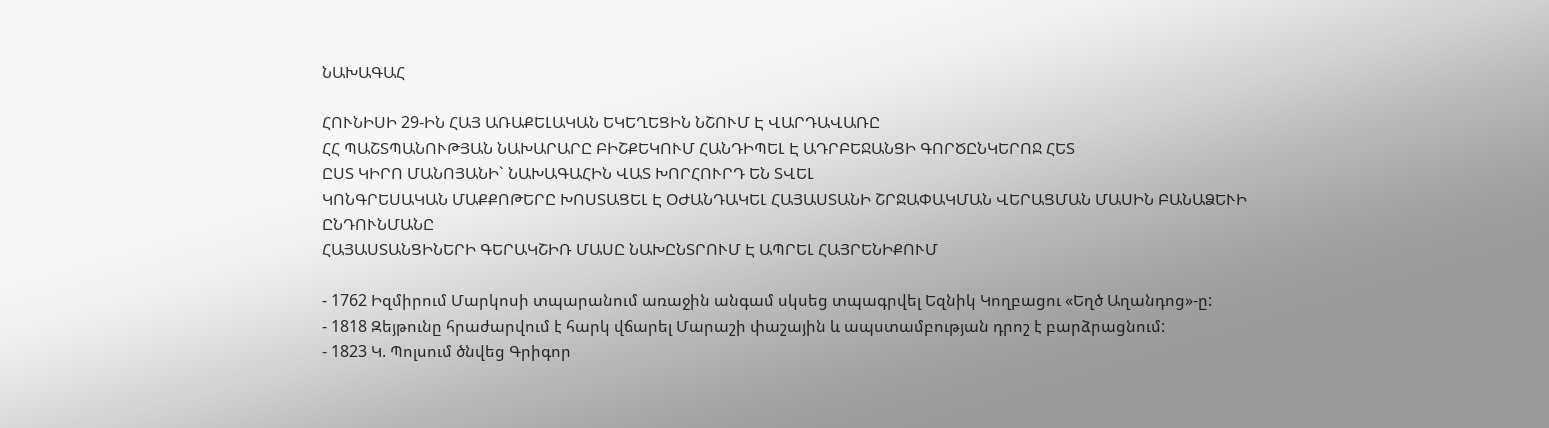ՆԱԽԱԳԱՀ

ՀՈՒՆԻՍԻ 29-ԻՆ ՀԱՅ ԱՌԱՔԵԼԱԿԱՆ ԵԿԵՂԵՑԻՆ ՆՇՈՒՄ Է ՎԱՐԴԱՎԱՌԸ
ՀՀ ՊԱՇՏՊԱՆՈՒԹՅԱՆ ՆԱԽԱՐԱՐԸ ԲԻՇՔԵԿՈՒՄ ՀԱՆԴԻՊԵԼ Է ԱԴՐԲԵՋԱՆՑԻ ԳՈՐԾԸՆԿԵՐՈՋ ՀԵՏ
ԸՍՏ ԿԻՐՈ ՄԱՆՈՅԱՆԻ` ՆԱԽԱԳԱՀԻՆ ՎԱՏ ԽՈՐՀՈՒՐԴ ԵՆ ՏՎԵԼ
ԿՈՆԳՐԵՍԱԿԱՆ ՄԱՔՔՈԹԵՐԸ ԽՈՍՏԱՑԵԼ Է ՕԺԱՆԴԱԿԵԼ ՀԱՅԱՍՏԱՆԻ ՇՐՋԱՓԱԿՄԱՆ ՎԵՐԱՑՄԱՆ ՄԱՍԻՆ ԲԱՆԱՁԵՒԻ ԸՆԴՈՒՆՄԱՆԸ
ՀԱՅԱՍՏԱՆՑԻՆԵՐԻ ԳԵՐԱԿՇԻՌ ՄԱՍԸ ՆԱԽԸՆՏՐՈՒՄ Է ԱՊՐԵԼ ՀԱՅՐԵՆԻՔՈՒՄ

- 1762 Իզմիրում Մարկոսի տպարանում առաջին անգամ սկսեց տպագրվել Եզնիկ Կողբացու «Եղծ Աղանդոց»-ը:
- 1818 Զեյթունը հրաժարվում է հարկ վճարել Մարաշի փաշային և ապստամբության դրոշ է բարձրացնում:
- 1823 Կ. Պոլսում ծնվեց Գրիգոր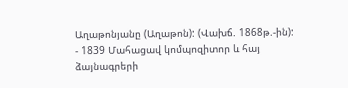Աղաթոնյանը (Աղաթոն): (Վախճ. 1868թ.-ին):
- 1839 Մահացավ կոմպոզիտոր և հայ ձայնագրերի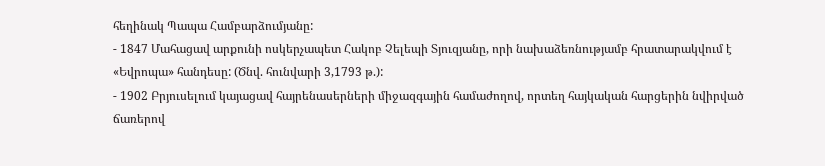հեղինակ Պապա Համբարձումյանը:
- 1847 Մահացավ արքունի ոսկերչապետ Հակոբ Չելեպի Տյուզյանը, որի նախաձեռնությամբ հրատարակվում է «Եվրոպա» հանդեսը: (Ծնվ. հունվարի 3,1793 թ.):
- 1902 Բրյուսելում կայացավ հայրենասերների միջազգային համաժողով, որտեղ հայկական հարցերին նվիրված ճառերով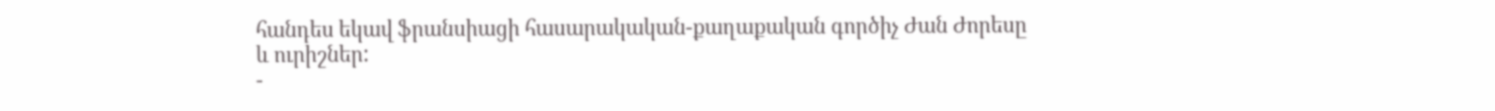հանդես եկավ ֆրանսիացի հասարակական-քաղաքական գործիչ Ժան Ժորեսը և ուրիշներ:
-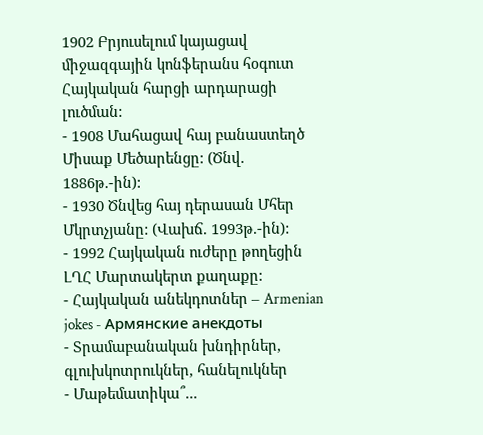1902 Բրյուսելում կայացավ միջազգային կոնֆերանս հօգուտ Հայկական հարցի արդարացի լուծման:
- 1908 Մահացավ հայ բանաստեղծ Միսաք Մեծարենցը: (Ծնվ. 1886թ.-ին):
- 1930 Ծնվեց հայ դերասան Մհեր Մկրտչյանը: (Վախճ. 1993թ.-ին):
- 1992 Հայկական ուժերը թողեցին ԼՂՀ Մարտակերտ քաղաքը:
- Հայկական անեկդոտներ – Armenian jokes - Армянские анекдоты
- Տրամաբանական խնդիրներ, գլուխկոտրուկներ, հանելուկներ
- Մաթեմատիկա՞...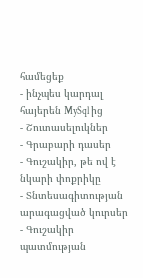համեցեք
- ինչպես կարդալ հայերեն MySql ից
- Շուտասելուկներ
- Գրաբարի դասեր
- Գուշակիր, թե ով է նկարի փոքրիկը
- Տնտեսագիտության արագացված կուրսեր
- Գուշակիր պատմության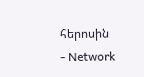հերոսին
- Network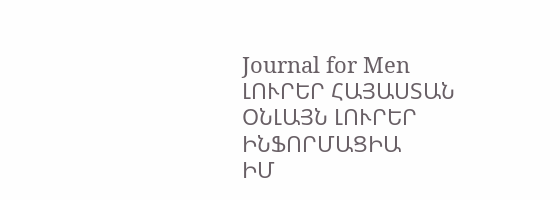Journal for Men
ԼՈՒՐԵՐ ՀԱՅԱՍՏԱՆ
ՕՆԼԱՅՆ ԼՈՒՐԵՐ
ԻՆՖՈՐՄԱՑԻԱ
ԻՄ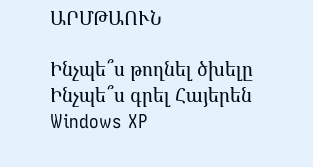ԱՐՄԹԱՈՒՆ

Ինչպե՞ս թողնել ծխելը
Ինչպե՞ս գրել Հայերեն Windows XP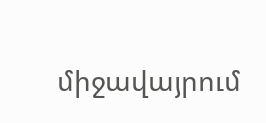միջավայրում